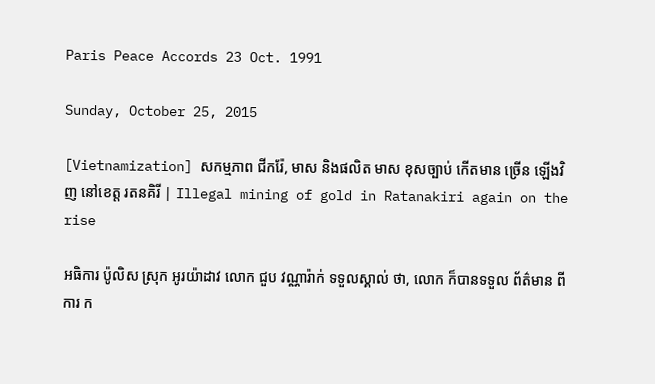Paris Peace Accords 23 Oct. 1991

Sunday, October 25, 2015

[Vietnamization] សកម្មភាព ជីករ៉ែ, មាស និងផលិត មាស ខុសច្បាប់ កើតមាន ច្រើន ឡើងវិញ នៅខេត្ត រតនគិរី | Illegal mining of gold in Ratanakiri again on the rise

អធិការ ប៉ូលិស ស្រុក អូរយ៉ាដាវ លោក ជួប វណ្ណារ៉ាក់ ទទួលស្គាល់ ថា, លោក ក៏បានទទួល ព័ត៌មាន ពីការ ក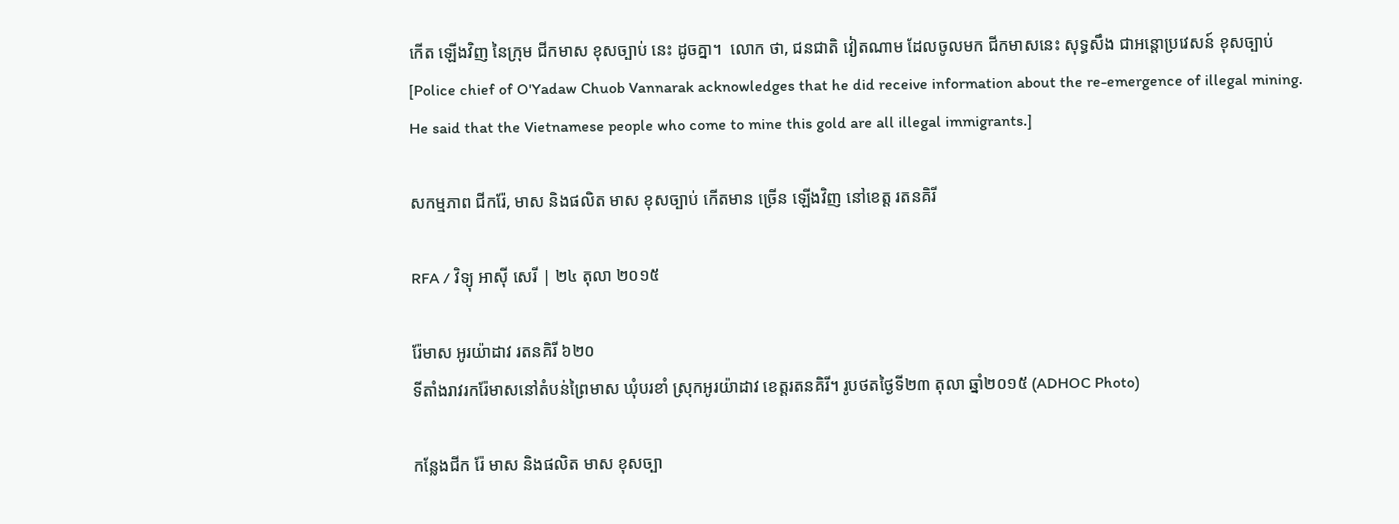កើត ឡើងវិញ នៃក្រុម ជីកមាស ខុសច្បាប់ នេះ ដូចគ្នា។  លោក ថា, ជនជាតិ វៀតណាម ដែលចូលមក ជីកមាសនេះ សុទ្ធសឹង ជាអន្តោប្រវេសន៍ ខុសច្បាប់
[Police chief of O'Yadaw Chuob Vannarak acknowledges that he did receive information about the re-emergence of illegal mining.  He said that the Vietnamese people who come to mine this gold are all illegal immigrants.]

សកម្មភាព ជីករ៉ែ, មាស និងផលិត មាស ខុសច្បាប់ កើតមាន ច្រើន ឡើងវិញ នៅខេត្ត រតនគិរី

RFA / វិទ្យុ អាស៊ី សេរី | ២៤ តុលា ២០១៥

រ៉ែមាស អូរយ៉ាដាវ រតនគិរី ៦២០
ទីតាំងរាវរករ៉ែមាសនៅតំបន់ព្រៃមាស ឃុំបរខាំ ស្រុកអូរយ៉ាដាវ ខេត្តរតនគិរី។ រូបថតថ្ងៃទី២៣ តុលា ឆ្នាំ២០១៥ (ADHOC Photo)

កន្លែងជីក រ៉ែ មាស និងផលិត មាស ខុសច្បា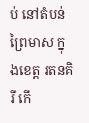ប់ នៅតំបន់ ព្រៃមាស ក្នុងខេត្ត រតនគិរី កើ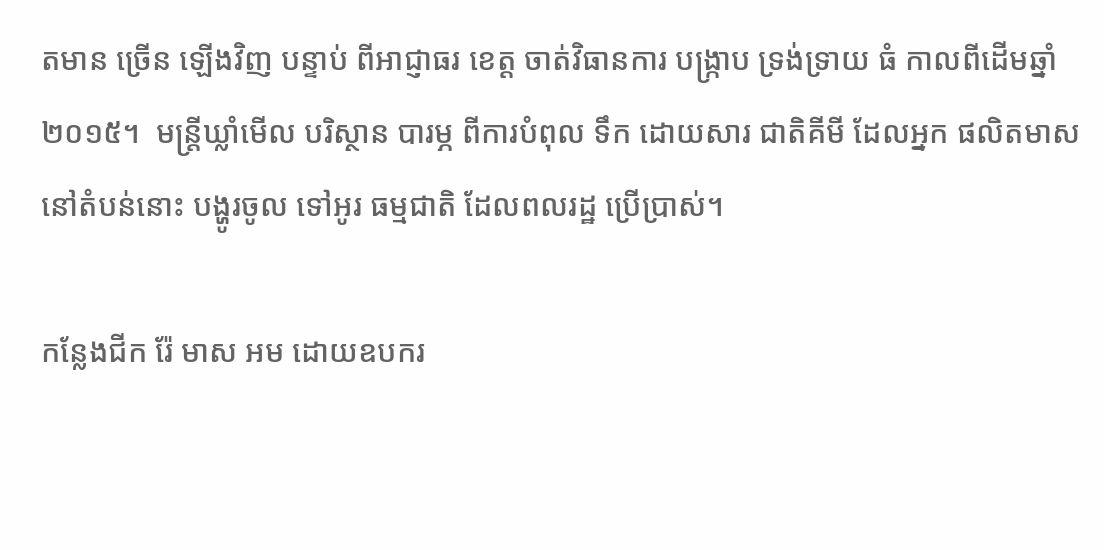តមាន ច្រើន ឡើងវិញ បន្ទាប់ ពីអាជ្ញាធរ ខេត្ត ចាត់វិធានការ បង្ក្រាប ទ្រង់ទ្រាយ ធំ កាលពីដើមឆ្នាំ ២០១៥។  មន្ត្រីឃ្លាំមើល បរិស្ថាន បារម្ភ ពីការបំពុល ទឹក ដោយសារ ជាតិគីមី ដែលអ្នក ផលិតមាស នៅតំបន់នោះ បង្ហូរចូល ទៅអូរ ធម្មជាតិ ដែលពលរដ្ឋ ប្រើប្រាស់។

កន្លែងជីក រ៉ែ មាស អម ដោយឧបករ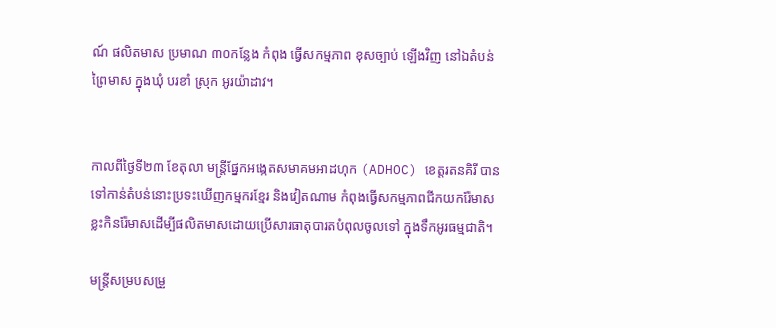ណ៍ ផលិតមាស ប្រមាណ ៣០កន្លែង កំពុង ធ្វើសកម្មភាព ខុសច្បាប់ ឡើងវិញ នៅឯតំបន់ ព្រៃមាស ក្នុងឃុំ បរខាំ ស្រុក អូរយ៉ាដាវ។


កាលពីថ្ងៃទី២៣ ខែតុលា មន្ត្រីផ្នែកអង្កេតសមាគមអាដហុក (ADHOC) ខេត្តរតនគិរី បានទៅកាន់តំបន់នោះប្រទះឃើញកម្មករខ្មែរ និងវៀតណាម កំពុងធ្វើសកម្មភាពជីកយករ៉ែមាស ខ្លះកិនរ៉ែមាសដើម្បីផលិតមាសដោយប្រើសារធាតុបារតបំពុលចូលទៅ ក្នុងទឹកអូរធម្មជាតិ។

មន្ត្រីសម្របសម្រួ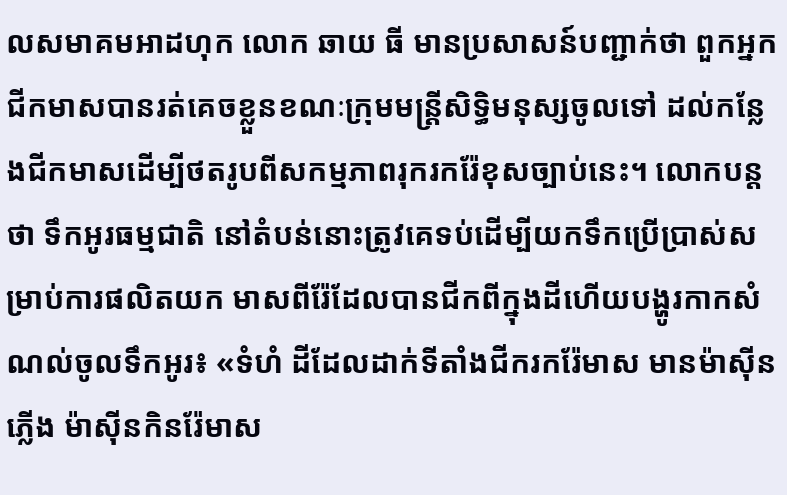លសមាគមអាដហុក លោក ឆាយ ធី មានប្រសាសន៍បញ្ជាក់ថា ពួកអ្នកជីកមាសបានរត់គេចខ្លួនខណៈក្រុមមន្ត្រីសិទ្ធិមនុស្សចូលទៅ ដល់កន្លែងជីកមាសដើម្បីថតរូបពីសកម្មភាពរុករករ៉ែខុសច្បាប់នេះ។ លោកបន្តថា ទឹកអូរធម្មជាតិ នៅតំបន់នោះត្រូវគេទប់ដើម្បីយកទឹកប្រើប្រាស់សម្រាប់ការផលិតយក មាសពីរ៉ែដែលបានជីកពីក្នុងដីហើយបង្ហូរកាកសំណល់ចូលទឹកអូរ៖ «ទំហំ ដីដែលដាក់ទីតាំងជីករករ៉ែមាស មានម៉ាស៊ីនភ្លើង ម៉ាស៊ីនកិនរ៉ែមាស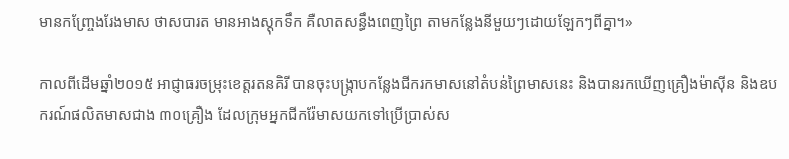មានកញ្ច្រែងរែងមាស ថាសបារត មានអាងស្តុកទឹក គឺលាតសន្ធឹងពេញព្រៃ តាមកន្លែងនីមួយៗដោយឡែកៗពីគ្នា។»

កាលពីដើមឆ្នាំ២០១៥ អាជ្ញាធរចម្រុះខេត្តរតនគិរី បានចុះបង្ក្រាបកន្លែងជីករកមាសនៅតំបន់ព្រៃមាសនេះ និងបានរកឃើញគ្រឿងម៉ាស៊ីន និងឧបករណ៍ផលិតមាសជាង ៣០គ្រឿង ដែលក្រុមអ្នកជីករ៉ែមាសយកទៅប្រើប្រាស់ស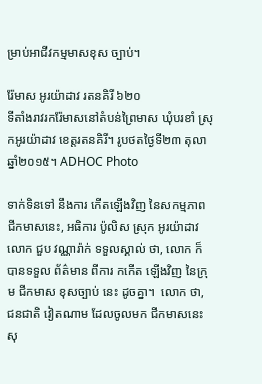ម្រាប់អាជីវកម្មមាសខុស ច្បាប់។

រ៉ែមាស អូរយ៉ាដាវ រតនគិរី ៦២០
ទីតាំងរាវរករ៉ែមាសនៅតំបន់ព្រៃមាស ឃុំបរខាំ ស្រុកអូរយ៉ាដាវ ខេត្តរតនគិរី។ រូបថតថ្ងៃទី២៣ តុលា ឆ្នាំ២០១៥។ ADHOC Photo

ទាក់ទិនទៅ នឹងការ កើតឡើងវិញ នៃសកម្មភាព ជីកមាសនេះ, អធិការ ប៉ូលិស ស្រុក អូរយ៉ាដាវ លោក ជួប វណ្ណារ៉ាក់ ទទួលស្គាល់ ថា, លោក ក៏បានទទួល ព័ត៌មាន ពីការ កកើត ឡើងវិញ នៃក្រុម ជីកមាស ខុសច្បាប់ នេះ ដូចគ្នា។  លោក ថា, ជនជាតិ វៀតណាម ដែលចូលមក ជីកមាសនេះ សុ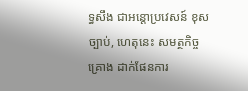ទ្ធសឹង ជាអន្តោប្រវេសន៍ ខុសច្បាប់, ហេតុនេះ សមត្ថកិច្ច គ្រោង ដាក់ផែនការ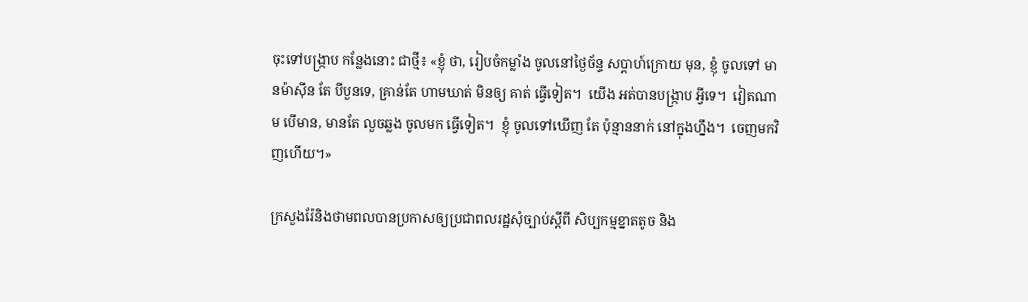ចុះទៅបង្ក្រាប កន្លែងនោះ ជាថ្មី៖ «ខ្ញុំ ថា, រៀបចំកម្លាំង ចូលនៅថ្ងៃច័ន្ទ សប្ដាហ៍ក្រោយ មុន, ខ្ញុំ ចូលទៅ មានម៉ាស៊ីន តែ បីបួនទេ, គ្រាន់តែ ហាមឃាត់ មិនឲ្យ គាត់ ធ្វើទៀត។  យើង អត់បានបង្ក្រាប អ្វីទេ។  វៀតណាម បើមាន, មានតែ លួចឆ្លង ចូលមក ធ្វើទៀត។  ខ្ញុំ ចូលទៅឃើញ តែ ប៉ុន្មាននាក់ នៅក្នុងហ្នឹង។  ចេញមកវិញហើយ។»

ក្រសួងរ៉ែនិងថាមពលបានប្រកាសឲ្យប្រជាពលរដ្ឋសុំច្បាប់ស្ដីពី សិប្បកម្មខ្នាតតូច និង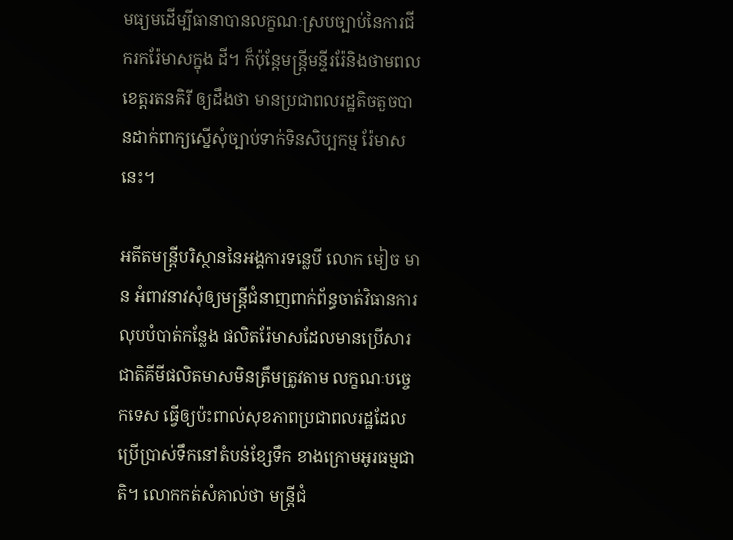មធ្យមដើម្បីធានាបានលក្ខណៈស្របច្បាប់នៃការជីករករ៉ែមាសក្នុង ដី។ ក៏ប៉ុន្តែមន្ត្រីមន្ទីររ៉ែនិងថាមពល ខេត្តរតនគិរី ឲ្យដឹងថា មានប្រជាពលរដ្ឋតិចតួចបានដាក់ពាក្យស្នើសុំច្បាប់ទាក់ទិនសិប្បកម្ម រ៉ែមាសនេះ។

អតីតមន្ត្រីបរិស្ថាននៃអង្គការទន្លេបី លោក មៀច មាន អំពាវនាវសុំឲ្យមន្ត្រីជំនាញពាក់ព័ន្ធចាត់វិធានការលុបបំបាត់កន្លែង ផលិតរ៉ែមាសដែលមានប្រើសារជាតិគីមីផលិតមាសមិនត្រឹមត្រូវតាម លក្ខណៈបច្ចេកទេស ធ្វើឲ្យប៉ះពាល់សុខភាពប្រជាពលរដ្ឋដែលប្រើប្រាស់ទឹកនៅតំបន់ខ្សែទឹក ខាងក្រោមអូរធម្មជាតិ។ លោកកត់សំគាល់ថា មន្ត្រីជំ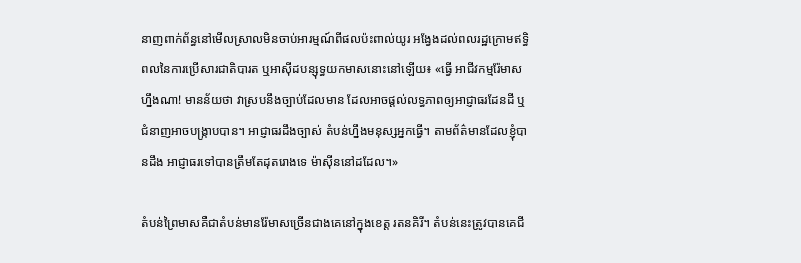នាញពាក់ព័ន្ធនៅមើលស្រាលមិនចាប់អារម្មណ៍ពីផលប៉ះពាល់យូរ អង្វែងដល់ពលរដ្ឋក្រោមឥទ្ធិពលនៃការប្រើសារជាតិបារត ឬអាស៊ីដបន្សុទ្ធយកមាសនោះនៅឡើយ៖ «ធ្វើ អាជីវកម្មរ៉ែមាសហ្នឹងណា! មានន័យថា វាស្របនឹងច្បាប់ដែលមាន ដែលអាចផ្ដល់លទ្ធភាពឲ្យអាជ្ញាធរដែនដី ឬជំនាញអាចបង្ក្រាបបាន។ អាជ្ញាធរដឹងច្បាស់ តំបន់ហ្នឹងមនុស្សអ្នកធ្វើ។ តាមព័ត៌មានដែលខ្ញុំបានដឹង អាជ្ញាធរទៅបានត្រឹមតែដុតរោងទេ ម៉ាស៊ីននៅដដែល។»

តំបន់ព្រៃមាសគឺជាតំបន់មានរ៉ែមាសច្រើនជាងគេនៅក្នុងខេត្ត រតនគិរី។ តំបន់នេះត្រូវបានគេជី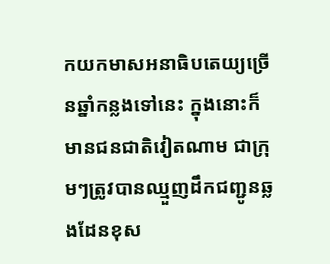កយកមាសអនាធិបតេយ្យច្រើនឆ្នាំកន្លងទៅនេះ ក្នុងនោះក៏មានជនជាតិវៀតណាម ជាក្រុមៗត្រូវបានឈ្មួញដឹកជញ្ជូនឆ្លងដែនខុស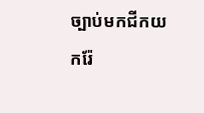ច្បាប់មកជីកយករ៉ែ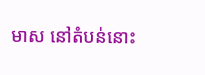មាស នៅតំបន់នោះ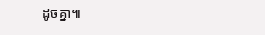ដូចគ្នា៕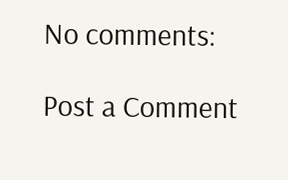No comments:

Post a Comment